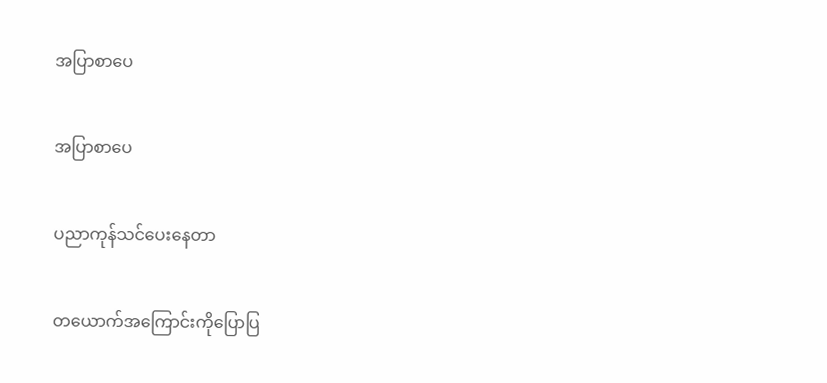အပြာစာပေ

အပြာစာပေ

ပညာကုန်သင်ပေးနေတာ

တယောက်အကြောင်းကိုပြောပြ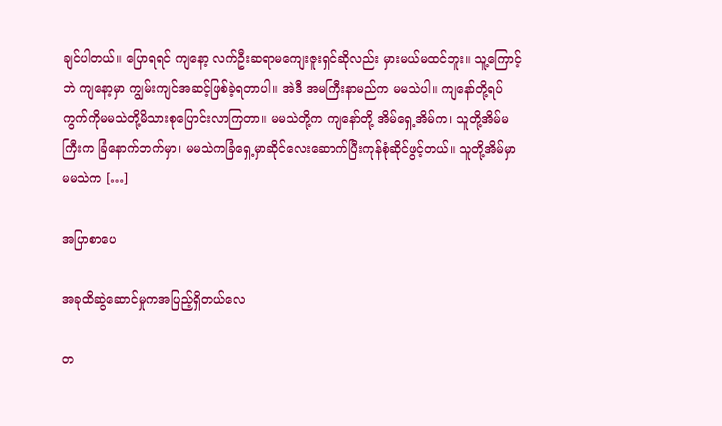ချင်ပါတယ်။ ပြောရရင် ကျနော့ လက်ဦးဆရာမကျေးဇူးရှင်ဆိုလည်း မှားမယ်မထင်ဘူး။ သူ့ကြောင့်ဘဲ ကျနော့မှာ ကျွမ်းကျင်အဆင့်ဖြစ်ခဲ့ရတာပါ။ အဲဒီ အမကြီးနာမည်က မမသဲပါ။ ကျနော်တို့ရပ်ကွက်ကိုမမသဲတို့မိသားစုပြောင်းလာကြတာ။ မမသဲတို့က ကျနော်တို့ အိမ်ရှေ့အိမ်က၊ သူတို့အိမ်မကြီးက ခြံနောက်ဘက်မှာ၊ မမသဲကခြံရှေ့မှာဆိုင်လေးဆောက်ပြီးကုန်စုံဆိုင်ဖွင့်တယ်။ သူတို့အိမ်မှာ မမသဲက […]

အပြာစာပေ

အခုထိဆွဲဆောင်မှုကအပြည့်ရှိတယ်လေ

တ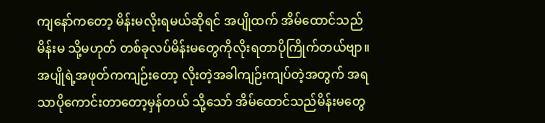ကျနော်ကတော့ မိန်းမလိုးရမယ်ဆိုရင် အပျိုထက် အိမ်ထောင်သည်မိန်းမ သို့မဟုတ် တစ်ခုလပ်မိန်းမတွေကိုလိုးရတာပိုကြိုက်တယ်ဗျာ။ အပျိုရဲ့အဖုတ်ကကျဉ်းတော့ လိုးတဲ့အခါကျဉ်းကျပ်တဲ့အတွက် အရသာပိုကောင်းတာတော့မှန်တယ် သို့သော် အိမ်ထောင်သည်မိန်းမတွေ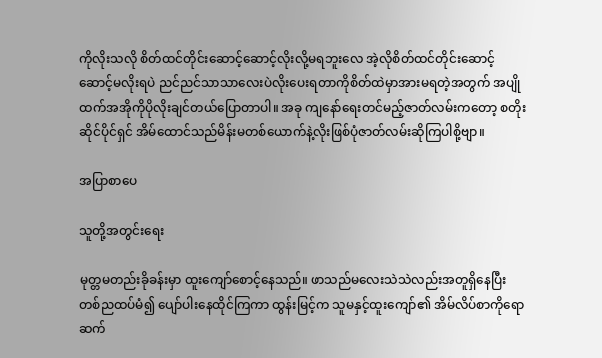ကိုလိုးသလို စိတ်ထင်တိုင်းဆောင့်ဆောင့်လိုးလို့မရဘူးလေ အဲ့လိုစိတ်ထင်တိုင်းဆောင့်ဆောင့်မလိုးရပဲ ညင်ညင်သာသာလေးပဲလိုးပေးရတာကိုစိတ်ထဲမှာအားမရတဲ့အတွက် အပျိုထက်အအိုကိုပိုလိုးချင်တယ်ပြောတာပါ။ အခု ကျနော်ရေးတင်မည့်ဇာတ်လမ်းကတော့ စတိုးဆိုင်ပိုင်ရှင် အိမ်ထောင်သည်မိန်းမတစ်ယောက်နဲ့လိုးဖြစ်ပုံဇာတ်လမ်းဆိုကြပါစို့ဗျာ။

အပြာစာပေ

သူတို့အတွင်းရေး

မုတ္တမတည်းခိုခန်းမှာ ထူးကျော်စောင့်နေသည်။ ဖာသည်မလေးသဲသဲလည်းအတူရှိနေပြီး တစ်ညထပ်မံ၍ ပျော်ပါးနေထိုင်ကြကာ ထွန်းမြင့်က သူမနှင့်ထူးကျော်၏ အိမ်လိပ်စာကိုရော ဆက်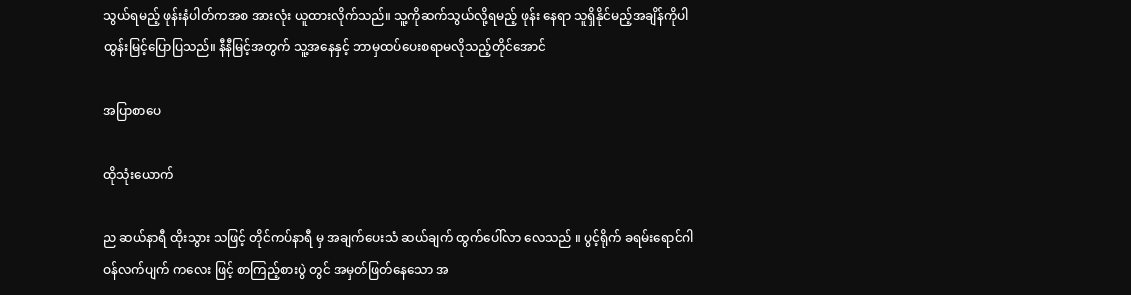သွယ်ရမည့် ဖုန်းနံပါတ်ကအစ အားလုံး ယူထားလိုက်သည်။ သူ့ကိုဆက်သွယ်လို့ရမည့် ဖုန်း နေရာ သူရှိနိုင်မည့်အချိန်ကိုပါ ထွန်းမြင့်ပြောပြသည်။ နီနီမြင့်အတွက် သူ့အနေနှင့် ဘာမှထပ်ပေးစရာမလိုသည့်တိုင်အောင်

အပြာစာပေ

ထိုသုံးယောက်

ည ဆယ်နာရီ ထိုးသွား သဖြင့် တိုင်ကပ်နာရီ မှ အချက်ပေးသံ ဆယ်ချက် ထွက်ပေါ်လာ လေသည် ။ ပွင့်ရိုက် ခရမ်းရောင်ဂါဝန်လက်ပျက် ကလေး ဖြင့် စာကြည့်စားပွဲ တွင် အမှတ်ဖြတ်နေသော အ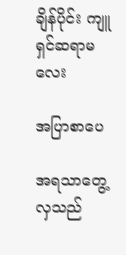ချိန်ပိုင်း ကျူရှင်ဆရာမလေး

အပြာစာပေ

အရသာတွေ့လှသည်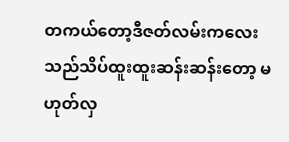တကယ်တော့ဒီဇတ်လမ်းကလေးသည်သိပ်ထူးထူးဆန်းဆန်းတော့ မဟုတ်လှ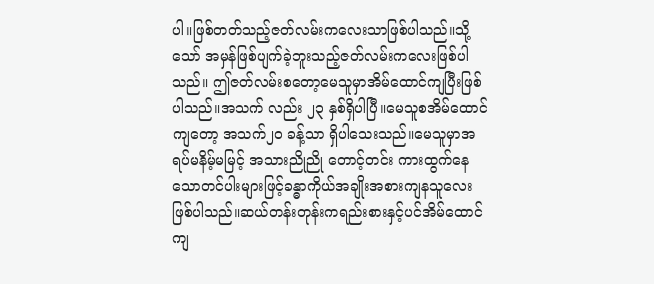ပါ။ဖြစ်တတ်သည့်ဇတ်လမ်းကလေးသာဖြစ်ပါသည်။သို့ သော် အမှန်ဖြစ်ပျက်ခဲ့ဘူးသည့်ဇတ်လမ်းကလေးဖြစ်ပါသည်။ ဤဇတ်လမ်းစတော့မေသူမှာအိမ်ထောင်ကျပြီးဖြစ်ပါသည်။အသက် လည်း ၂၃ နှစ်ရှိပါပြီ။မေသူစအိမ်ထောင်ကျတော့ အသက်၂၀ ခန့်သာ ရှိပါသေးသည်။မေသူမှာအရပ်မနိမ့်မမြင့် အသားညိုညို တောင့်တင်း ကားထွက်နေသောတင်ပါးများဖြင့်ခန္ဓာကိုယ်အချိုးအစားကျနသူလေး ဖြစ်ပါသည်။ဆယ်တန်းတုန်းကရည်းစားနှင့်ပင်အိမ်ထောင်ကျ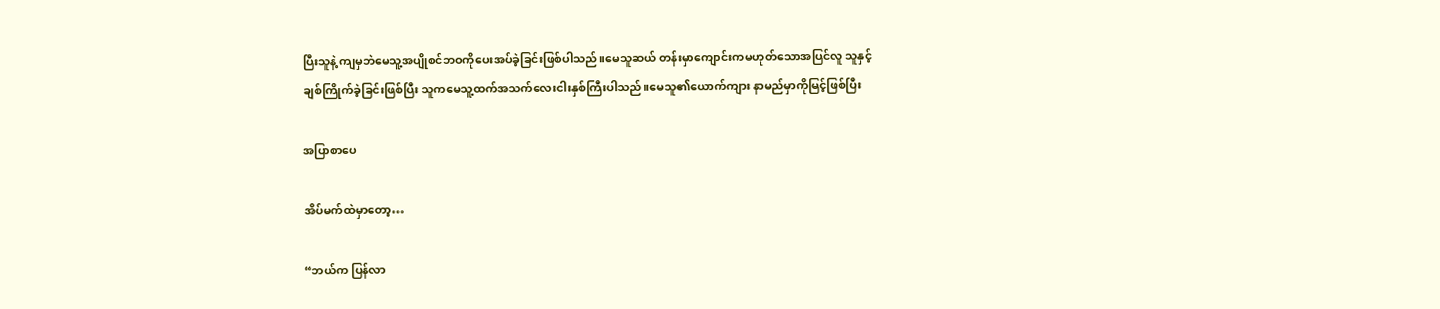ပြီးသူနဲ့ ကျမှဘဲမေသူ့အပျိုစင်ဘဝကိုပေးအပ်ခဲ့ခြင်းဖြစ်ပါသည်။မေသူဆယ် တန်းမှာကျောင်းကမဟုတ်သောအပြင်လူ သူနှင့်ချစ်ကြိုက်ခဲ့ခြင်းဖြစ်ပြီး သူကမေသူ့ထက်အသက်လေးငါးနှစ်ကြီးပါသည်။မေသူ၏ယောက်ကျား နာမည်မှာကိုမြင့်ဖြစ်ပြီး

အပြာစာပေ

အိပ်မက်ထဲမှာတော့…

“ဘယ်က ပြန်လာ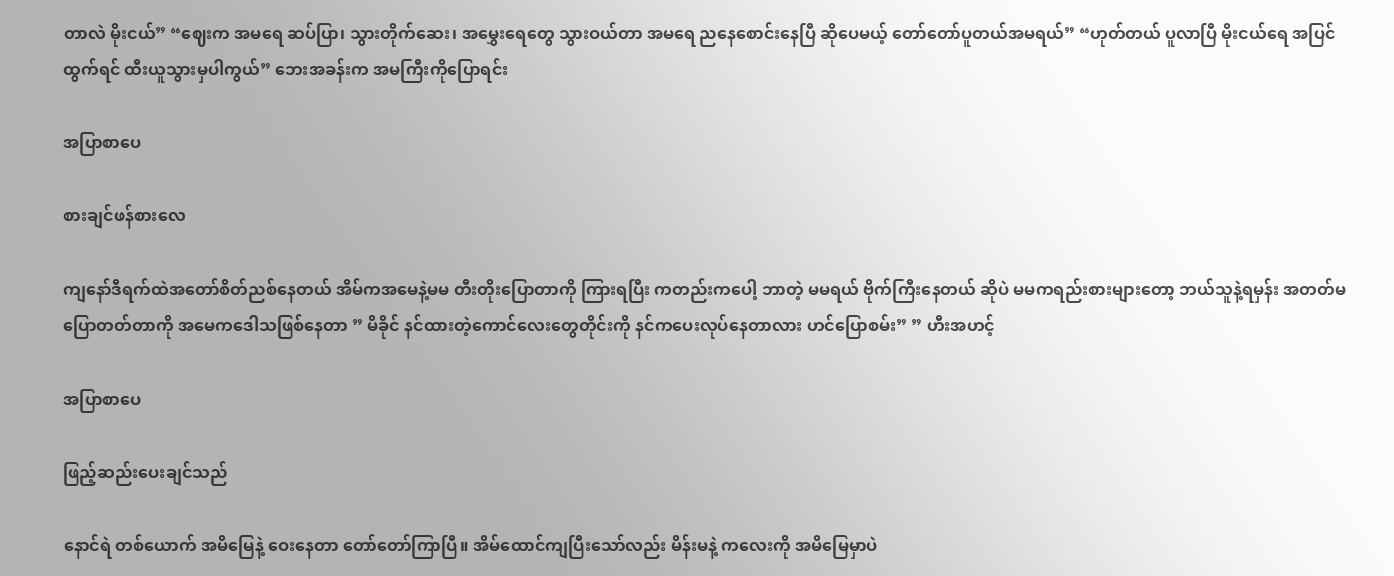တာလဲ မိုးငယ်” “ဈေးက အမရေ ဆပ်ပြာ၊ သွားတိုက်ဆေး၊ အမွှေးရေတွေ သွားဝယ်တာ အမရေ ညနေစောင်းနေပြီ ဆိုပေမယ့် တော်တော်ပူတယ်အမရယ်” “ဟုတ်တယ် ပူလာပြီ မိုးငယ်ရေ အပြင်ထွက်ရင် ထီးယူသွားမှပါကွယ်” ဘေးအခန်းက အမကြီးကိုပြောရင်း

အပြာစာပေ

စားချင်ဖန်စားလေ

ကျနော်ဒီရက်ထဲအတော်စိတ်ညစ်နေတယ် အိမ်ကအမေနဲ့မမ တီးတိုးပြောတာကို ကြားရပြီး ကတည်းကပေါ့ ဘာတဲ့ မမရယ် ဗိုက်ကြီးနေတယ် ဆိုပဲ မမကရည်းစားများတော့ ဘယ်သူနဲ့ရမှန်း အတတ်မပြောတတ်တာကို အမေကဒေါသဖြစ်နေတာ ” မိခိုင် နင်ထားတဲ့ကောင်လေးတွေတိုင်းကို နင်ကပေးလုပ်နေတာလား ဟင်ပြောစမ်း” ” ဟီးအဟင့်

အပြာစာပေ

ဖြည့်ဆည်းပေးချင်သည်

နောင်ရဲ တစ်ယောက် အမိမြေနဲ့ ဝေးနေတာ တော်တော်ကြာပြီ။ အိမ်ထောင်ကျပြီးသော်လည်း မိန်းမနဲ့ ကလေးကို အမိမြေမှာပဲ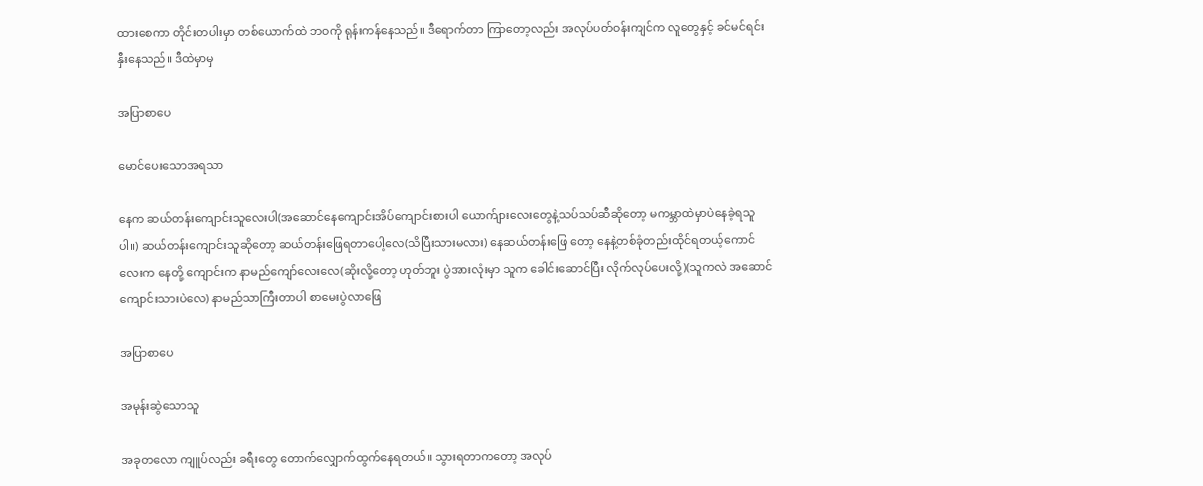ထားစေကာ တိုင်းတပါးမှာ တစ်ယောက်ထဲ ဘဝကို ရုန်းကန်နေသည်။ ဒီရောက်တာ ကြာတော့လည်း အလုပ်ပတ်ဝန်းကျင်က လူတွေနှင့် ခင်မင်ရင်းနှီးနေသည်။ ဒီထဲမှာမှ

အပြာစာပေ

မောင်ပေးသောအရသာ

နေက ဆယ်တန်းကျောင်းသူလေးပါ(အဆောင်နေကျောင်းအိပ်ကျောင်းစားပါ ယောက်ျားလေးတွေနဲ့သပ်သပ်ဆီဆိုတော့ မကမ္ဘာထဲမှာပဲနေခဲ့ရသူပါ။) ဆယ်တန်းကျောင်းသူဆိုတော့ ဆယ်တန်းဖြေရတာပေါ့လေ(သိပြီးသားမလား) နေဆယ်တန်းဖြေ တော့ နေနဲ့တစ်ခုံတည်းထိုင်ရတယ့်ကောင်လေးက နေတို့ ကျောင်းက နာမည်ကျော်လေးလေ(ဆိုးလို့တော့ ဟုတ်ဘူး ပွဲအားလုံးမှာ သူက ခေါင်းဆောင်ပြီး လိုက်လုပ်ပေးလို့)(သူကလဲ အဆောင်ကျောင်းသားပဲလေ) နာမည်သာကြီးတာပါ စာမေးပွဲလာဖြေ

အပြာစာပေ

အမုန်းဆွဲသောသူ

အခုတလော ကျူပ်လည်း ခရီးတွေ တောက်လျှောက်ထွက်နေရတယ်။ သွားရတာကတော့ အလုပ်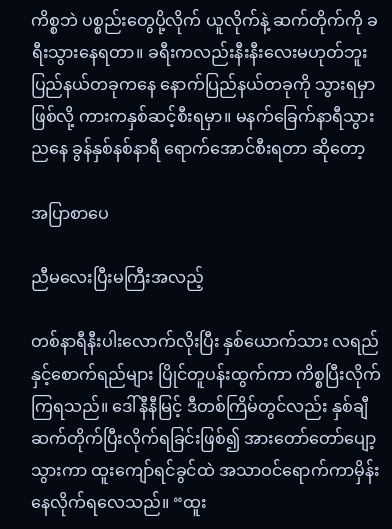ကိစ္စဘဲ ပစ္စည်းတွေပို့လိုက် ယူလိုက်နဲ့ ဆက်တိုက်ကို ခရီးသွားနေရတာ။ ခရီးကလည်းနီးနီးလေးမဟုတ်ဘူး ပြည်နယ်တခုကနေ နောက်ပြည်နယ်တခုကို သွားရမှာဖြစ်လို့ ကားကနှစ်ဆင့်စီးရမှာ။ မနက်ခြေက်နာရီသွား ညနေ ခွန်နှစ်နစ်နာရီ ရောက်အောင်စီးရတာ ဆိုတော့

အပြာစာပေ

ညီမလေးပြီးမကြီးအလည့်

တစ်နာရီနီးပါးလောက်လိုးပြီး နှစ်ယောက်သား လရည်နှင့်စောက်ရည်များ ပြိုင်တူပန်းထွက်ကာ ကိစ္စပြီးလိုက်ကြရသည်။ ဒေါ်နီနီမြင့် ဒီတစ်ကြိမ်တွင်လည်း နှစ်ချီဆက်တိုက်ပြီးလိုက်ရခြင်းဖြစ်၍ အားတော်တော်ပျော့သွားကာ ထူးကျော်ရင်ခွင်ထဲ အသာဝင်ရောက်ကာမှိန်းနေလိုက်ရလေသည်။ “ထူး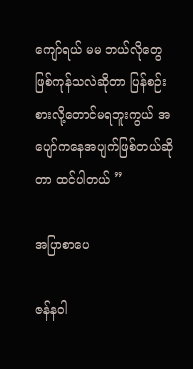ကျော်ရယ် မမ ဘယ်လိုတွေ ဖြစ်ကုန်သလဲဆိုတာ ပြန်စဉ်းစားလို့တောင်မရဘူးကွယ် အပျော်ကနေအပျက်ဖြစ်တယ်ဆိုတာ ထင်ပါတယ် ”

အပြာစာပေ

ဇန်နဝါ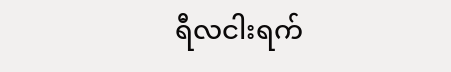ရီလငါးရက်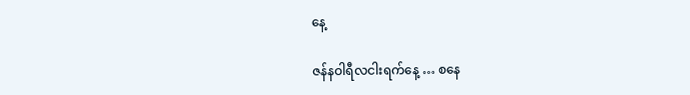နေ့

ဇန်နဝါရီလငါးရက်နေ့ … စနေ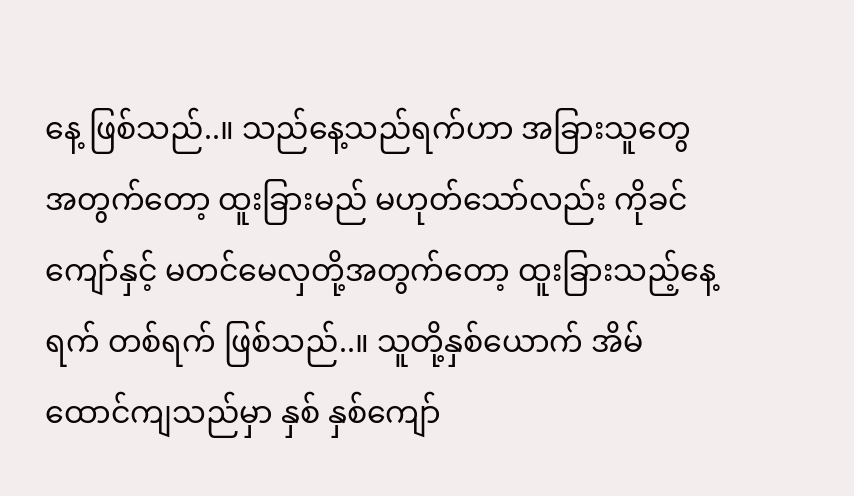နေ့ ဖြစ်သည်..။ သည်နေ့သည်ရက်ဟာ အခြားသူတွေ အတွက်တော့ ထူးခြားမည် မဟုတ်သော်လည်း ကိုခင်ကျော်နှင့် မတင်မေလှတို့အတွက်တော့ ထူးခြားသည့်နေ့ ရက် တစ်ရက် ဖြစ်သည်..။ သူတို့နှစ်ယောက် အိမ်ထောင်ကျသည်မှာ နှစ် နှစ်ကျော်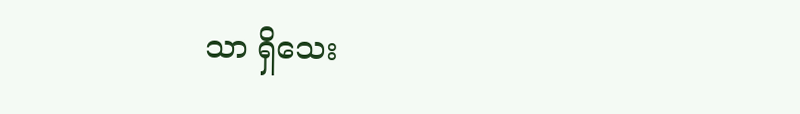သာ ရှိသေး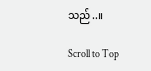သည်..။

Scroll to Top